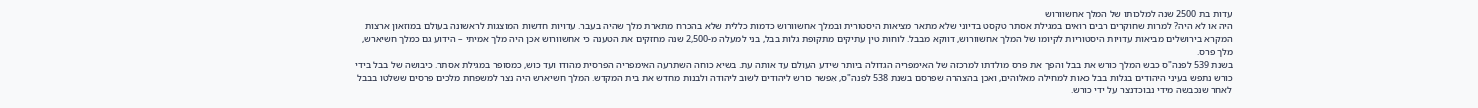עדות בת 2500 שנה למלכותו של המלך אחשוורוש
היה או לא היה? למרות שחוקרים רבים רואים במגילת אסתר טקסט בדיוני שלא מתאר מציאות היסטורית ובמלך אחשוורוש כדמות כללית שלא בהכרח מתארת מלך שהיה בעבר. עדויות חדשות המוצגות לראשונה בעולם במוזאון ארצות המקרא בירושלים מביאות עדויות היסטוריות לקיומו של המלך אחשוורוש, דווקא מבבל. לוחות טין עתיקים מתקופת גלות בבל, בני למעלה מ-2,500 שנה מחזקים את הטענה כי אחשוורוש אכן היה מלך אמיתי – הידוע גם כמלך חשיארש, מלך פרס.
בשנת 539 לפנה"ס כבש המלך כורש את בבל והפך את פרס מולדתו למרכזה של האימפריה הגדולה ביותר שידע העולם עד אותה עת. בשיא כוחה השתרעה האימפריה הפרסית מהודו ועד כוש, כמסופר במגילת אסתר. כיבושה של בבל בידי כורש נתפש בעיני היהודים בגלות בבל כאות למחילה מאלוהים, ואכן בהצהרה שפרסם בשנת 538 לפנה"ס, אִפשר כורש ליהודים לשוב ליהודה ולבנות מחדש את בית המקדש. המלך חשיארש היה נצר למשפחת מלכים פרסים ששלטו בבבל לאחר שנכבשה מידי נבוכדנצר על ידי כורש.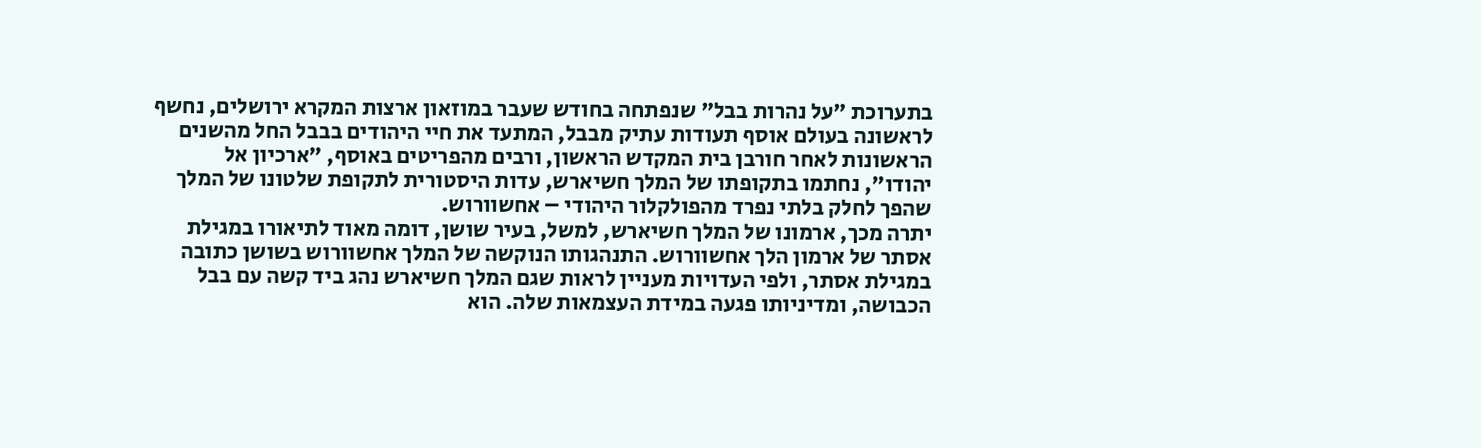בתערוכת "על נהרות בבל" שנפתחה בחודש שעבר במוזאון ארצות המקרא ירושלים, נחשף לראשונה בעולם אוסף תעודות עתיק מבבל, המתעד את חיי היהודים בבבל החל מהשנים הראשונות לאחר חורבן בית המקדש הראשון, ורבים מהפריטים באוסף, "ארכיון אל יהודו", נחתמו בתקופתו של המלך חשיארש, עדות היסטורית לתקופת שלטונו של המלך שהפך לחלק בלתי נפרד מהפולקלור היהודי – אחשוורוש.
יתרה מכך, ארמונו של המלך חשיארש, למשל, בעיר שושן, דומה מאוד לתיאורו במגילת אסתר של ארמון הלך אחשוורוש. התנהגותו הנוקשה של המלך אחשוורוש בשושן כתובה במגילת אסתר, ולפי העדויות מעניין לראות שגם המלך חשיארש נהג ביד קשה עם בבל הכבושה, ומדיניותו פגעה במידת העצמאות שלה. הוא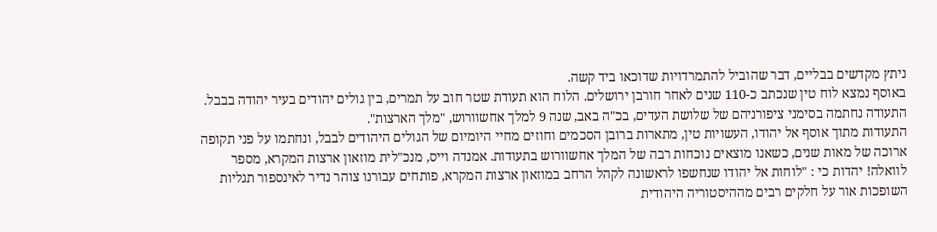ניתץ מקדשים בבליים, דבר שהוביל להתמרדויות שדוכאו ביד קשה.
באוסף נמצא לוח טין שנכתב כ-110 שנים לאחר חורבן ירושלים. הלוח הוא תעודת שטר חוב על תמרים, בין גולים יהודים בעיר יהודה בבבל. התעודה נחתמה בסימני ציפורניהם של שלושת העדים, בכ"ה באב, שנה 9 למלך אחשוורוש, "מלך הארצות".
התעודות מתוך אוסף אל יהודו, העשויות טין, מתארות ברובן הסכמים וחוזים מחיי היומיום של הגולים היהודים לבבל, ונחתמו על פני תקופה ארוכה של מאות שנים, כשאנו מוצאים נוכחות רבה של המלך אחשוורוש בתעודות. אמנדה וייס, מנכ"לית מוזאון ארצות המקרא, מספר לוואלה! יהדות כי : "לוחות אל יהודו שנחשפו לראשונה לקהל הרחב במוזאון ארצות המקרא, פותחים עבורנו צוהר נדיר לאינספור תגליות השופכות אור על חלקים רבים מההיסטוריה היהודית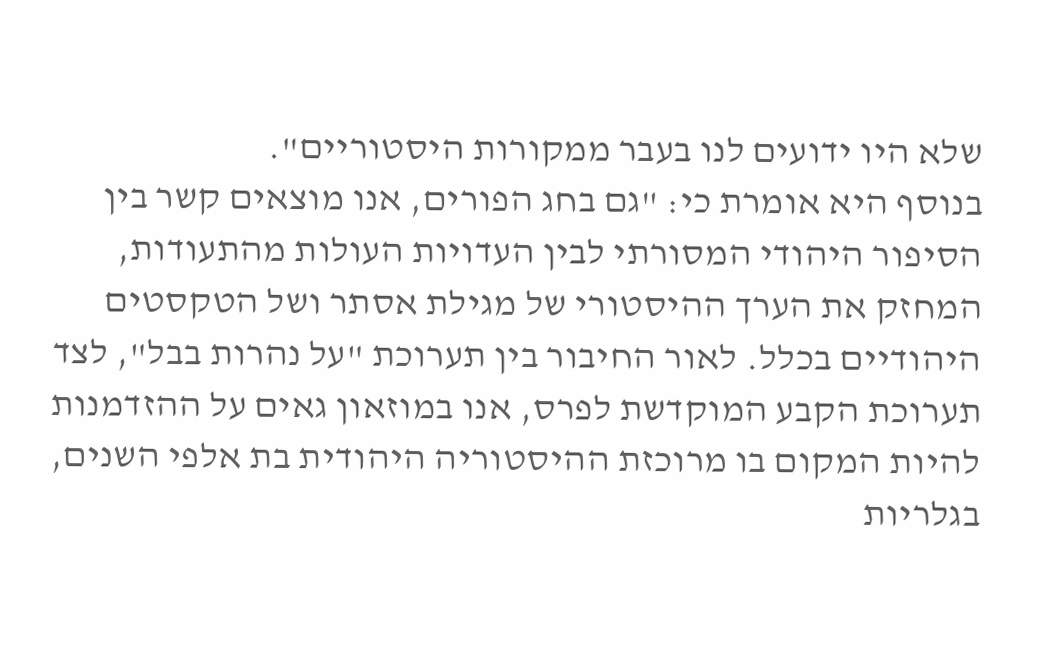שלא היו ידועים לנו בעבר ממקורות היסטוריים".
בנוסף היא אומרת כי: "גם בחג הפורים, אנו מוצאים קשר בין הסיפור היהודי המסורתי לבין העדויות העולות מהתעודות, המחזק את הערך ההיסטורי של מגילת אסתר ושל הטקסטים היהודיים בכלל. לאור החיבור בין תערוכת "על נהרות בבל", לצד תערוכת הקבע המוקדשת לפרס, אנו במוזאון גאים על ההזדמנות להיות המקום בו מרוכזת ההיסטוריה היהודית בת אלפי השנים, בגלריות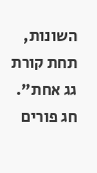השונות, תחת קורת גג אחת".
חג פורים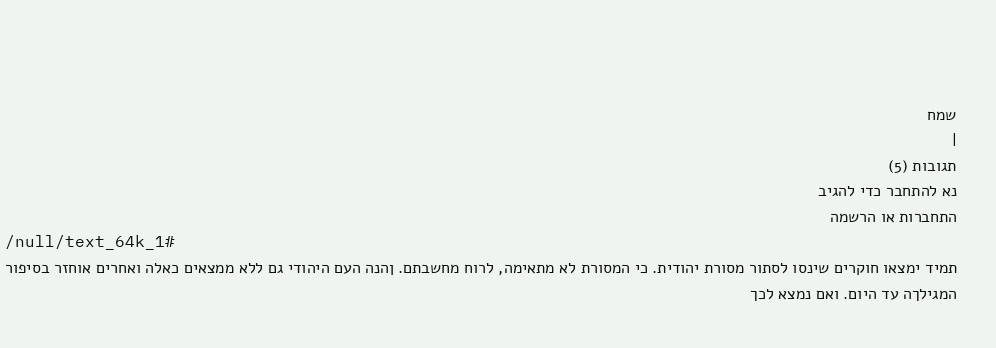שמח
|
תגובות (5)
נא להתחבר כדי להגיב
התחברות או הרשמה
/null/text_64k_1#
תמיד ימצאו חוקרים שינסו לסתור מסורת יהודית. כי המסורת לא מתאימה, לרוח מחשבתם. ןהנה העם היהודי גם ללא ממצאים כאלה ואחרים אוחזר בסיפור המגילךה עד היום. ואם נמצא לכך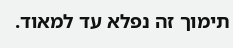תימוך זה נפלא עד למאוד.